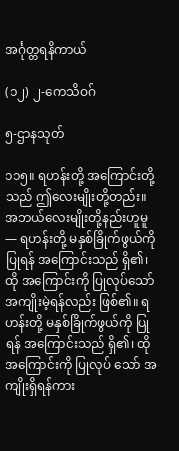အင်္ဂုတ္တရနိကာယ်

(၁၂) ၂-ကေသိဝဂ်

၅-ဌာနသုတ်

၁၁၅။ ရဟန်းတို့ အကြောင်းတို့သည် ဤလေးမျိုးတို့တည်း။ အဘယ်လေးမျိုးတို့နည်းဟူမူ— ရဟန်းတို့ မနှစ်ခြိုက်ဖွယ်ကို ပြုရန် အကြောင်းသည် ရှိ၏၊ ထို အကြောင်းကို ပြုလုပ်သော် အကျိုးမဲ့ရန်လည်း ဖြစ်၏။ ရဟန်းတို့ မနှစ်ခြိုက်ဖွယ်ကို ပြုရန် အကြောင်းသည် ရှိ၏၊ ထို အကြောင်းကို ပြုလုပ် သော် အကျိုးရှိရန်ကား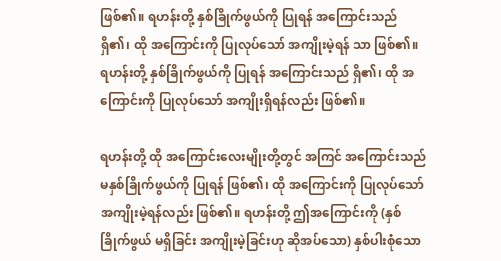ဖြစ်၏။ ရဟန်းတို့ နှစ်ခြိုက်ဖွယ်ကို ပြုရန် အကြောင်းသည် ရှိ၏၊ ထို အကြောင်းကို ပြုလုပ်သော် အကျိုးမဲ့ရန် သာ ဖြစ်၏။ ရဟန်းတို့ နှစ်ခြိုက်ဖွယ်ကို ပြုရန် အကြောင်းသည် ရှိ၏၊ ထို အကြောင်းကို ပြုလုပ်သော် အကျိုးရှိရန်လည်း ဖြစ်၏။

ရဟန်းတို့ ထို အကြောင်းလေးမျိုးတို့တွင် အကြင် အကြောင်းသည် မနှစ်ခြိုက်ဖွယ်ကို ပြုရန် ဖြစ်၏၊ ထို အကြောင်းကို ပြုလုပ်သော် အကျိုးမဲ့ရန်လည်း ဖြစ်၏။ ရဟန်းတို့ ဤအကြောင်းကို (နှစ်ခြိုက်ဖွယ် မရှိခြင်း အကျိုးမဲ့ခြင်းဟု ဆိုအပ်သော) နှစ်ပါးစုံသော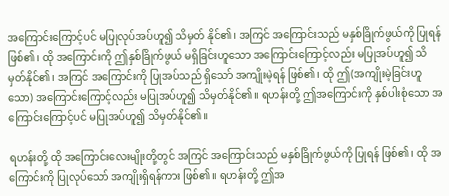အကြောင်းကြောင့်ပင် မပြုလုပ်အပ်ဟူ၍ သိမှတ် နိုင်၏၊ အကြင် အကြောင်းသည် မနှစ်ခြိုက်ဖွယ်ကို ပြုရန် ဖြစ်၏၊ ထို အကြောင်းကို ဤနှစ်ခြိုက်ဖွယ် မရှိခြင်းဟူသော အကြောင်းကြောင့်လည်း မပြုအပ်ဟူ၍ သိမှတ်နိုင်၏၊ အကြင် အကြောင်းကို ပြုအပ်သည် ရှိသော် အကျိုးမဲ့ရန် ဖြစ်၏၊ ထို ဤ(အကျိုးမဲ့ခြင်းဟူသော) အကြောင်းကြောင့်လည်း မပြုအပ်ဟူ၍ သိမှတ်နိုင်၏။ ရဟန်းတို့ ဤအကြောင်းကို နှစ်ပါးစုံသော အကြောင်းကြောင့်ပင် မပြုအပ်ဟူ၍ သိမှတ်နိုင်၏။

ရဟန်းတို့ ထို အကြောင်းလေးမျိုးတို့တွင် အကြင် အကြောင်းသည် မနှစ်ခြိုက်ဖွယ်ကို ပြုရန် ဖြစ်၏၊ ထို အကြောင်းကို ပြုလုပ်သော် အကျိုးရှိရန်ကား ဖြစ်၏။ ရဟန်းတို့ ဤအ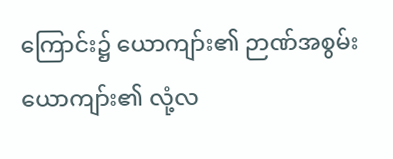ကြောင်း၌ ယောကျာ်း၏ ဉာဏ်အစွမ်း ယောကျာ်း၏ လုံ့လ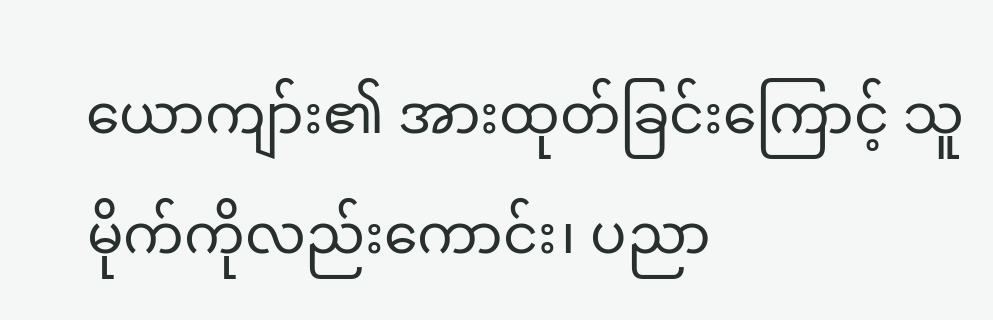ယောကျာ်း၏ အားထုတ်ခြင်းကြောင့် သူမိုက်ကိုလည်းကောင်း၊ ပညာ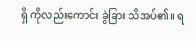ရှိ ကိုလည်းကောင်း ခွဲခြား သိအပ်၏။ ရ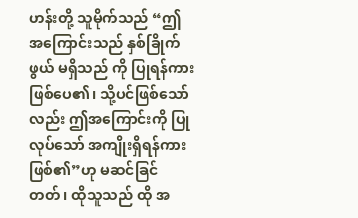ဟန်းတို့ သူမိုက်သည် “ဤအကြောင်းသည် နှစ်ခြိုက်ဖွယ် မရှိသည် ကို ပြုရန်ကား ဖြစ်ပေ၏၊ သို့ပင်ဖြစ်သော်လည်း ဤအကြောင်းကို ပြုလုပ်သော် အကျိုးရှိရန်ကား ဖြစ်၏”ဟု မဆင်ခြင်တတ်၊ ထိုသူသည် ထို အ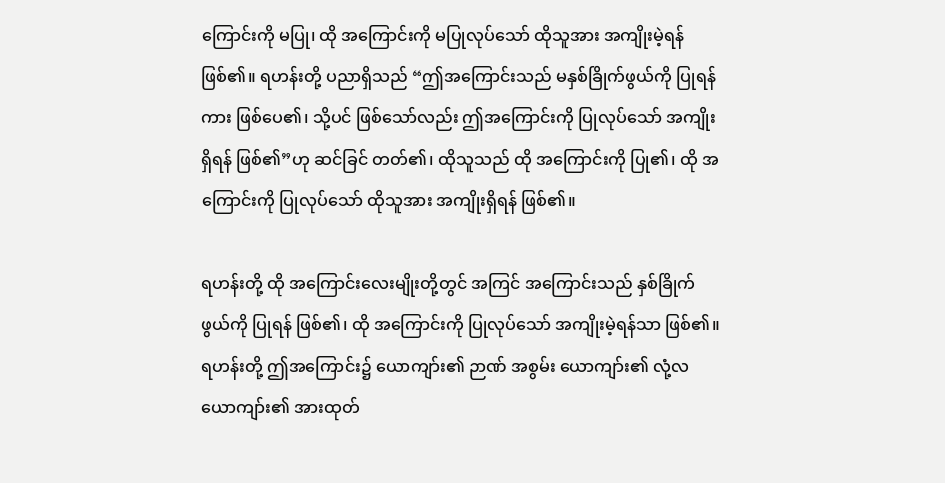ကြောင်းကို မပြု၊ ထို အကြောင်းကို မပြုလုပ်သော် ထိုသူအား အကျိုးမဲ့ရန် ဖြစ်၏။ ရဟန်းတို့ ပညာရှိသည် “ဤအကြောင်းသည် မနှစ်ခြိုက်ဖွယ်ကို ပြုရန်ကား ဖြစ်ပေ၏၊ သို့ပင် ဖြစ်သော်လည်း ဤအကြောင်းကို ပြုလုပ်သော် အကျိုးရှိရန် ဖြစ်၏”ဟု ဆင်ခြင် တတ်၏၊ ထိုသူသည် ထို အကြောင်းကို ပြု၏၊ ထို အကြောင်းကို ပြုလုပ်သော် ထိုသူအား အကျိုးရှိရန် ဖြစ်၏။

ရဟန်းတို့ ထို အကြောင်းလေးမျိုးတို့တွင် အကြင် အကြောင်းသည် နှစ်ခြိုက်ဖွယ်ကို ပြုရန် ဖြစ်၏၊ ထို အကြောင်းကို ပြုလုပ်သော် အကျိုးမဲ့ရန်သာ ဖြစ်၏။ ရဟန်းတို့ ဤအကြောင်း၌ ယောကျာ်း၏ ဉာဏ် အစွမ်း ယောကျာ်း၏ လုံ့လ ယောကျာ်း၏ အားထုတ်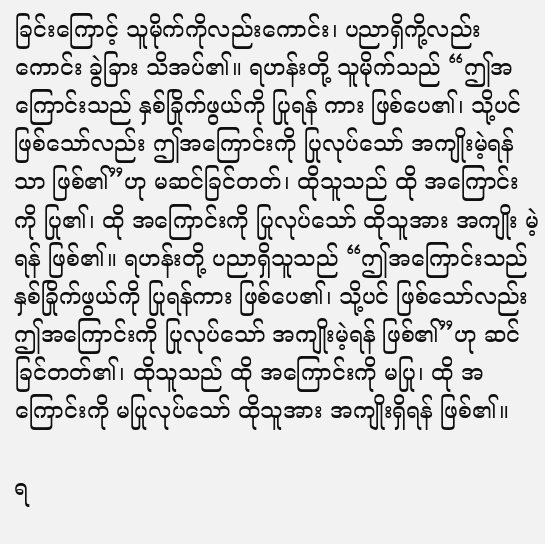ခြင်းကြောင့် သူမိုက်ကိုလည်းကောင်း၊ ပညာရှိကို့လည်းကောင်း ခွဲခြား သိအပ်၏။ ရဟန်းတို့ သူမိုက်သည် “ဤအကြောင်းသည် နှစ်ခြိုက်ဖွယ်ကို ပြုရန် ကား ဖြစ်ပေ၏၊ သို့ပင်ဖြစ်သော်လည်း ဤအကြောင်းကို ပြုလုပ်သော် အကျိုးမဲ့ရန်သာ ဖြစ်၏”ဟု မဆင်ခြင်တတ်၊ ထိုသူသည် ထို အကြောင်းကို ပြု၏၊ ထို အကြောင်းကို ပြုလုပ်သော် ထိုသူအား အကျိုး မဲ့ရန် ဖြစ်၏။ ရဟန်းတို့ ပညာရှိသူသည် “ဤအကြောင်းသည် နှစ်ခြိုက်ဖွယ်ကို ပြုရန်ကား ဖြစ်ပေ၏၊ သို့ပင် ဖြစ်သော်လည်း ဤအကြောင်းကို ပြုလုပ်သော် အကျိုးမဲ့ရန် ဖြစ်၏”ဟု ဆင်ခြင်တတ်၏၊ ထိုသူသည် ထို အကြောင်းကို မပြု၊ ထို အကြောင်းကို မပြုလုပ်သော် ထိုသူအား အကျိုးရှိရန် ဖြစ်၏။

ရ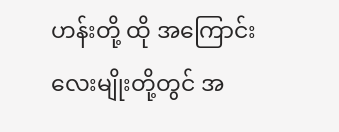ဟန်းတို့ ထို အကြောင်း လေးမျိုးတို့တွင် အ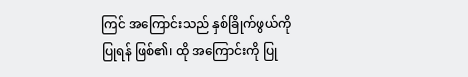ကြင် အကြောင်းသည် နှစ်ခြိုက်ဖွယ်ကို ပြုရန် ဖြစ်၏၊ ထို အကြောင်းကို ပြု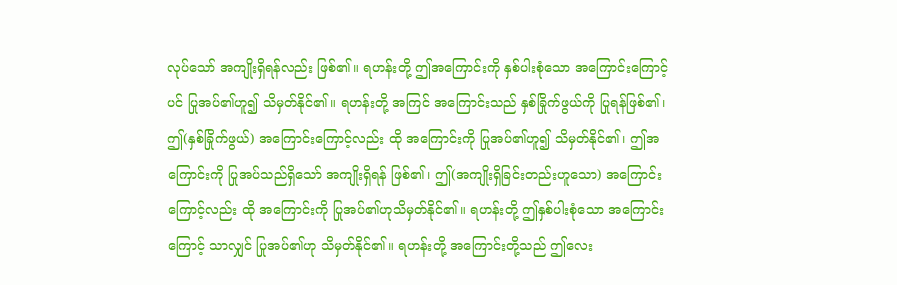လုပ်သော် အကျိုးရှိရန်လည်း ဖြစ်၏။ ရဟန်းတို့ ဤအကြောင်းကို နှစ်ပါးစုံသော အကြောင်းကြောင့်ပင် ပြုအပ်၏ဟူ၍ သိမှတ်နိုင်၏။ ရဟန်းတို့ အကြင် အကြောင်းသည် နှစ်ခြိုက်ဖွယ်ကို ပြုရန်ဖြစ်၏၊ ဤ(နှစ်ခြိုက်ဖွယ်) အကြောင်းကြောင့်လည်း ထို အကြောင်းကို ပြုအပ်၏ဟူ၍ သိမှတ်နိုင်၏၊ ဤအကြောင်းကို ပြုအပ်သည်ရှိသော် အကျိုးရှိရန် ဖြစ်၏၊ ဤ(အကျိုးရှိခြင်းတည်းဟူသော) အကြောင်းကြောင့်လည်း ထို အကြောင်းကို ပြုအပ်၏ဟုသိမှတ်နိုင်၏။ ရဟန်းတို့ ဤနှစ်ပါးစုံသော အကြောင်းကြောင့် သာလျှင် ပြုအပ်၏ဟု သိမှတ်နိုင်၏။ ရဟန်းတို့ အကြောင်းတို့သည် ဤလေး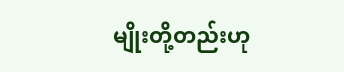မျိုးတို့တည်းဟု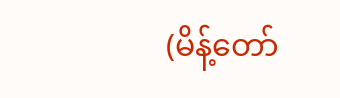(မိန့်တော်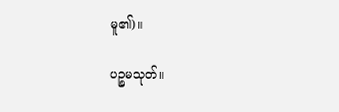မူ၏)။

ပဉ္စမသုတ်။